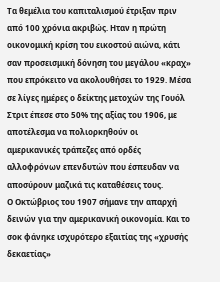Τα θεμέλια του καπιταλισμού έτριξαν πριν από 100 χρόνια ακριβώς. Ηταν η πρώτη οικονομική κρίση του εικοστού αιώνα, κάτι σαν προσεισμική δόνηση του μεγάλου «κραχ» που επρόκειτο να ακολουθήσει το 1929. Μέσα σε λίγες ημέρες ο δείκτης μετοχών της Γουόλ Στριτ έπεσε στο 50% της αξίας του 1906, με αποτέλεσμα να πολιορκηθούν οι αμερικανικές τράπεζες από ορδές αλλοφρόνων επενδυτών που έσπευδαν να αποσύρουν μαζικά τις καταθέσεις τους.
Ο Οκτώβριος του 1907 σήμανε την απαρχή δεινών για την αμερικανική οικονομία. Και το σοκ φάνηκε ισχυρότερο εξαιτίας της «χρυσής δεκαετίας»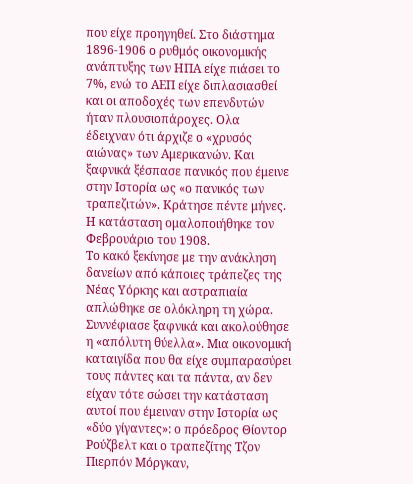που είχε προηγηθεί. Στο διάστημα 1896-1906 ο ρυθμός οικονομικής ανάπτυξης των ΗΠΑ είχε πιάσει το 7%, ενώ το ΑΕΠ είχε διπλασιασθεί και οι αποδοχές των επενδυτών ήταν πλουσιοπάροχες. Ολα έδειχναν ότι άρχιζε ο «χρυσός αιώνας» των Αμερικανών. Και ξαφνικά ξέσπασε πανικός που έμεινε στην Ιστορία ως «ο πανικός των τραπεζιτών». Κράτησε πέντε μήνες. Η κατάσταση ομαλοποιήθηκε τον Φεβρουάριο του 1908.
Το κακό ξεκίνησε με την ανάκληση δανείων από κάποιες τράπεζες της Νέας Υόρκης και αστραπιαία απλώθηκε σε ολόκληρη τη χώρα. Συννέφιασε ξαφνικά και ακολούθησε η «απόλυτη θύελλα». Μια οικονομική καταιγίδα που θα είχε συμπαρασύρει τους πάντες και τα πάντα, αν δεν είχαν τότε σώσει την κατάσταση αυτοί που έμειναν στην Ιστορία ως «δύο γίγαντες»: ο πρόεδρος Θίοντορ Ρούζβελτ και ο τραπεζίτης Τζον Πιερπόν Μόργκαν,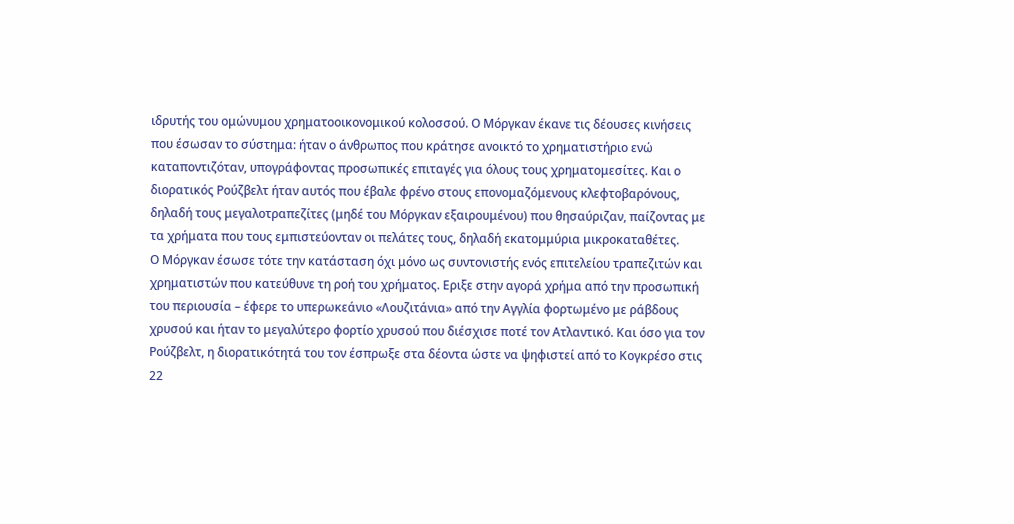ιδρυτής του ομώνυμου χρηματοοικονομικού κολοσσού. Ο Μόργκαν έκανε τις δέουσες κινήσεις που έσωσαν το σύστημα: ήταν ο άνθρωπος που κράτησε ανοικτό το χρηματιστήριο ενώ καταποντιζόταν, υπογράφοντας προσωπικές επιταγές για όλους τους χρηματομεσίτες. Και ο διορατικός Ρούζβελτ ήταν αυτός που έβαλε φρένο στους επονομαζόμενους κλεφτοβαρόνους, δηλαδή τους μεγαλοτραπεζίτες (μηδέ του Μόργκαν εξαιρουμένου) που θησαύριζαν, παίζοντας με τα χρήματα που τους εμπιστεύονταν οι πελάτες τους, δηλαδή εκατομμύρια μικροκαταθέτες.
Ο Μόργκαν έσωσε τότε την κατάσταση όχι μόνο ως συντονιστής ενός επιτελείου τραπεζιτών και χρηματιστών που κατεύθυνε τη ροή του χρήματος. Εριξε στην αγορά χρήμα από την προσωπική του περιουσία – έφερε το υπερωκεάνιο «Λουζιτάνια» από την Αγγλία φορτωμένο με ράβδους χρυσού και ήταν το μεγαλύτερο φορτίο χρυσού που διέσχισε ποτέ τον Ατλαντικό. Και όσο για τον Ρούζβελτ, η διορατικότητά του τον έσπρωξε στα δέοντα ώστε να ψηφιστεί από το Κογκρέσο στις 22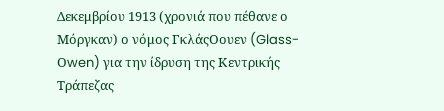Δεκεμβρίου 1913 (χρονιά που πέθανε ο Μόργκαν) ο νόμος ΓκλάςΟουεν (Glass-Οwen) για την ίδρυση της Κεντρικής Τράπεζας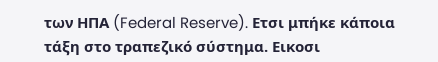των ΗΠΑ (Federal Reserve). Ετσι μπήκε κάποια τάξη στο τραπεζικό σύστημα. Εικοσι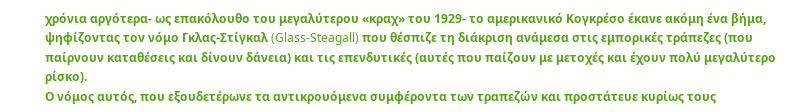χρόνια αργότερα- ως επακόλουθο του μεγαλύτερου «κραχ» του 1929- το αμερικανικό Κογκρέσο έκανε ακόμη ένα βήμα, ψηφίζοντας τον νόμο Γκλας-Στίγκαλ (Glass-Steagall) που θέσπιζε τη διάκριση ανάμεσα στις εμπορικές τράπεζες (που παίρνουν καταθέσεις και δίνουν δάνεια) και τις επενδυτικές (αυτές που παίζουν με μετοχές και έχουν πολύ μεγαλύτερο ρίσκο).
Ο νόμος αυτός, που εξουδετέρωνε τα αντικρουόμενα συμφέροντα των τραπεζών και προστάτευε κυρίως τους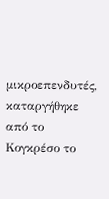μικροεπενδυτές, καταργήθηκε από το Κογκρέσο το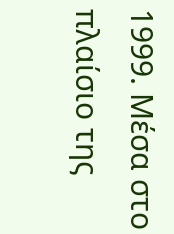1999. Μέσα στο πλαίσιο της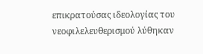επικρατούσας ιδεολογίας του νεοφιλελευθερισμού λύθηκαν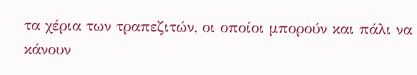τα χέρια των τραπεζιτών, οι οποίοι μπορούν και πάλι να κάνουν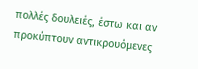πολλές δουλειές, έστω και αν προκύπτουν αντικρουόμενες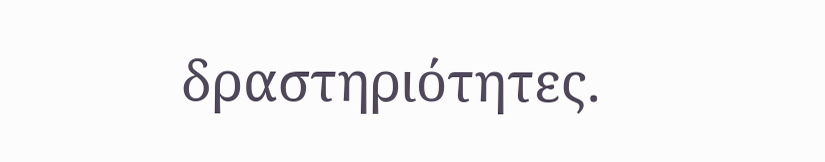δραστηριότητες.